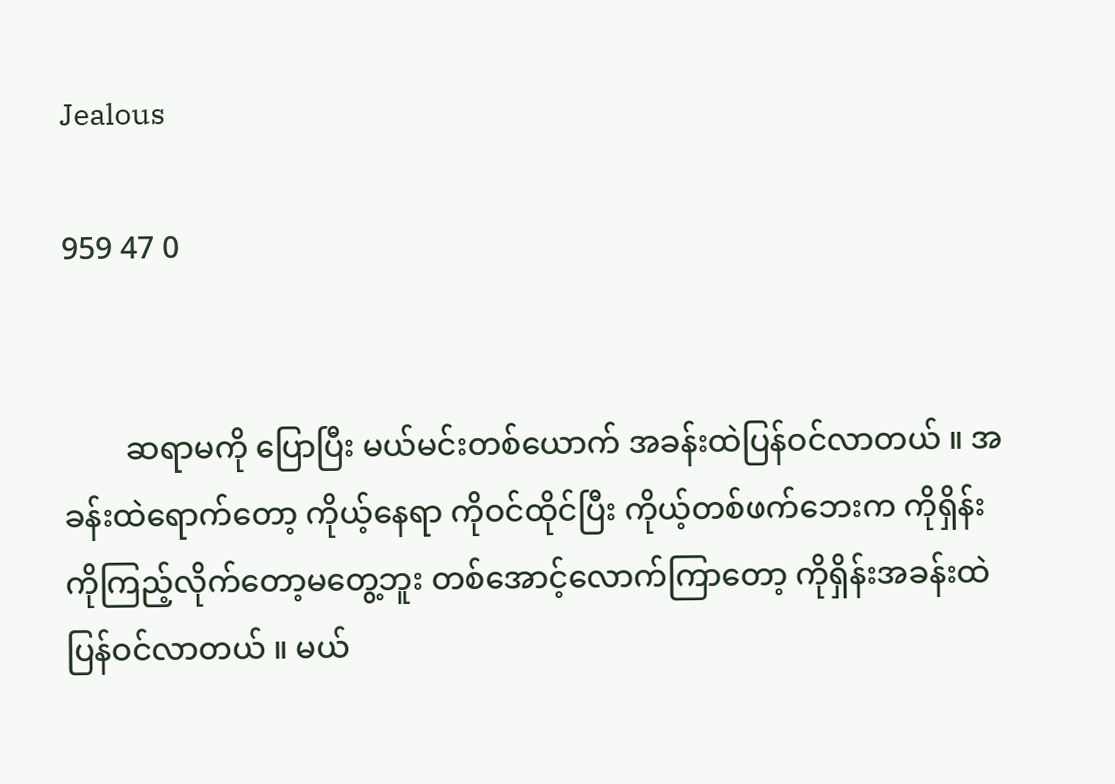Jealous

959 47 0


        ဆရာမကို ပြောပြီး မယ်မင်းတစ်ယောက် အခန်းထဲပြန်ဝင်လာတယ် ။ အခန်းထဲရောက်တော့ ကိုယ့်နေရာ ကိုဝင်ထိုင်ပြီး ကိုယ့်တစ်ဖက်ဘေးက ကိုရှိန်းကိုကြည့်လိုက်တော့မတွေ့ဘူး တစ်အောင့်လောက်ကြာတော့ ကိုရှိန်းအခန်းထဲပြန်ဝင်လာတယ် ။ မယ်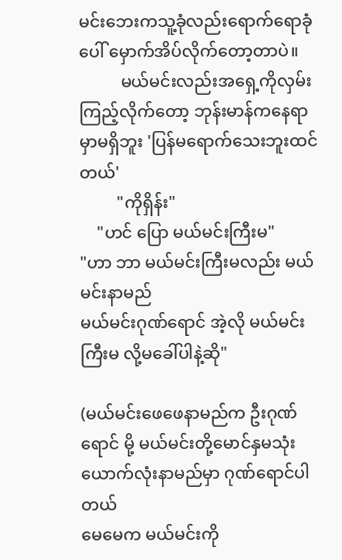မင်းဘေးကသူ့ခုံလည်းရောက်ရောခုံပေါ် မှောက်အိပ်လိုက်တော့တာပဲ။
          မယ်မင်းလည်းအရှေ့ကိုလှမ်းကြည့်လိုက်တော့ ဘုန်းမာန်ကနေရာမှာမရှိဘူး 'ပြန်မရောက်သေးဘူးထင်တယ်'
         "ကိုရှိန်း"
    "ဟင် ပြော မယ်မင်းကြီးမ"
"ဟာ ဘာ မယ်မင်းကြီးမလည်း မယ်မင်းနာမည်
မယ်မင်းဂုဏ်ရောင် အဲ့လို မယ်မင်းကြီးမ လို့မခေါ်ပါနဲ့ဆို"

(မယ်မင်းဖေဖေနာမည်က ဦးဂုဏ်ရောင် မို့ မယ်မင်းတို့မောင်နှမသုံးယောက်လုံးနာမည်မှာ ဂုဏ်ရောင်ပါတယ်
မေမေက မယ်မင်းကို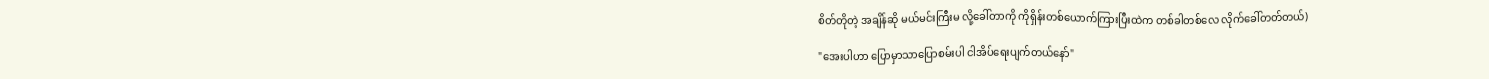စိတ်တိုတဲ့ အချိန်ဆို မယ်မင်းကြီးမ လို့ခေါ်တာကို ကိုရှိန်းတစ်ယောက်ကြားပြီးထဲက တစ်ခါတစ်လေ လိုက်ခေါ်တတ်တယ်)

"အေးပါဟာ ပြောမှာသာပြောစမ်းပါ ငါအိပ်ရေးပျက်တယ်နော်"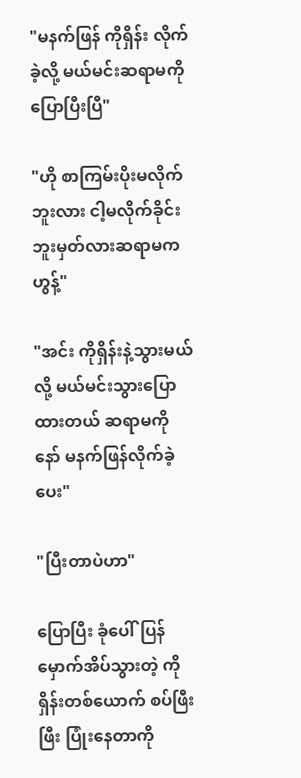"မနက်ဖြန် ကိုရှိန်း လိုက်ခဲ့လို့ မယ်မင်းဆရာမကိုပြောပြီးပြီ"

"ဟို စာကြမ်းပိုးမလိုက်ဘူးလား ငါ့မလိုက်ခိုင်းဘူးမှတ်လားဆရာမက ဟွန့်"

"အင်း ကိုရှိန်းနဲ့သွားမယ်လို့ မယ်မင်းသွားပြောထားတယ် ဆရာမကို နော် မနက်ဖြန်လိုက်ခဲ့ပေး"

"ပြီးတာပဲဟာ"

ပြောပြီး ခုံပေါ်ပြန်မှောက်အိပ်သွားတဲ့ ကိုရှိန်းတစ်ယောက် စပ်ဖြီးဖြီး ပြုံးနေတာကို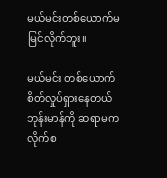မယ်မင်းတစ်ယောက်မမြင်လိုက်ဘူး။

မယ်မင်း တစ်ယောက် စိတ်လှုပ်ရှားနေတယ် ဘုန်းမာန်ကို ဆရာမက လိုက်စ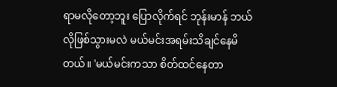ရာမလိုတော့ဘူး ပြောလိုက်ရင် ဘုန်းမာန် ဘယ်လိုဖြစ်သွားမလဲ မယ်မင်းအရမ်းသိချင်နေမိတယ်။ 'မယ်မင်းကသာ စိတ်ထင်နေတာ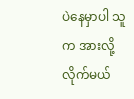ပဲနေမှာပါ သူက အားလို့လိုက်မယ်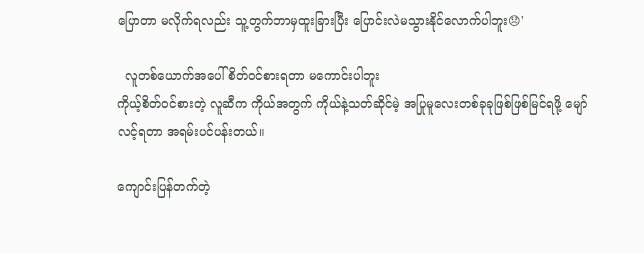ပြောတာ မလိုက်ရလည်း သူ့တွက်ဘာမှထူးခြားပြီး ပြောင်းလဲမသွားနိုင်လောက်ပါဘူး😞'

  လူတစ်ယောက်အပေါ် စိတ်ဝင်စားရတာ မကောင်းပါဘူး
ကိုယ့်စိတ်ဝင်စားတဲ့ လူဆီက ကိုယ်အတွက် ကိုယ်နဲ့သတ်ဆိုင်မဲ့ အပြုမူလေးတစ်ခုခုဖြစ်ဖြစ်မြင်ရဖို့ မျော်လင့်ရတာ အရမ်းပင်ပန်းတယ်။

ကျောင်းပြန်တက်တဲ့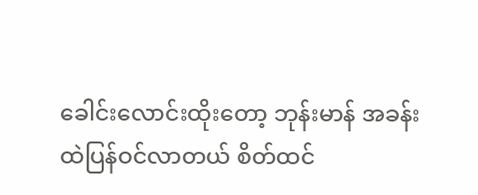ခေါင်းလောင်းထိုးတော့ ဘုန်းမာန် အခန်းထဲပြန်ဝင်လာတယ် စိတ်ထင်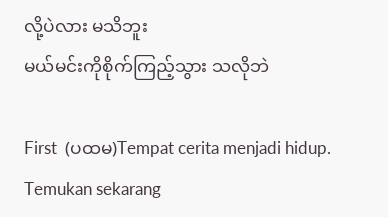လို့ပဲလား မသိဘူး
မယ်မင်းကိုစိုက်ကြည့်သွား သလိုဘဲ

First  (ပထမ)Tempat cerita menjadi hidup. Temukan sekarang